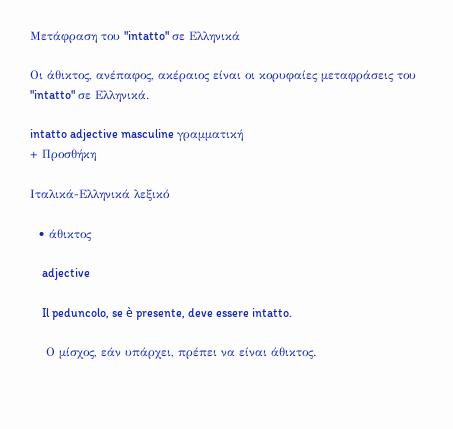Μετάφραση του "intatto" σε Ελληνικά

Οι άθικτος, ανέπαφος, ακέραιος είναι οι κορυφαίες μεταφράσεις του "intatto" σε Ελληνικά.

intatto adjective masculine γραμματική
+ Προσθήκη

Ιταλικά-Ελληνικά λεξικό

  • άθικτος

    adjective

    Il peduncolo, se è presente, deve essere intatto.

    Ο μίσχος, εάν υπάρχει, πρέπει να είναι άθικτος.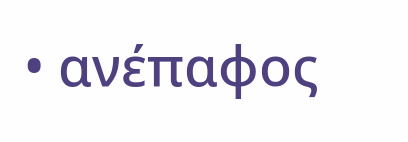• ανέπαφος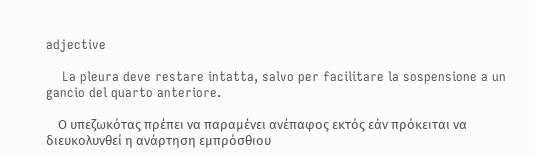adjective

    La pleura deve restare intatta, salvo per facilitare la sospensione a un gancio del quarto anteriore.

    Ο υπεζωκότας πρέπει να παραμένει ανέπαφος εκτός εάν πρόκειται να διευκολυνθεί η ανάρτηση εμπρόσθιου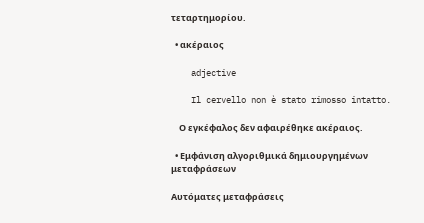τεταρτημορίου.

  • ακέραιος

    adjective

    Il cervello non è stato rimosso intatto.

    Ο εγκέφαλος δεν αφαιρέθηκε ακέραιος.

  • Εμφάνιση αλγοριθμικά δημιουργημένων μεταφράσεων

Αυτόματες μεταφράσεις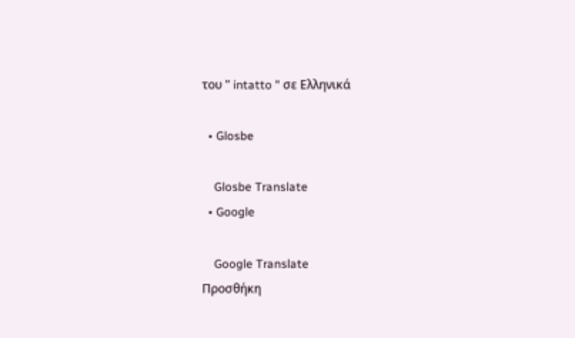του " intatto " σε Ελληνικά

  • Glosbe

    Glosbe Translate
  • Google

    Google Translate
Προσθήκη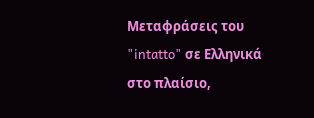Μεταφράσεις του "intatto" σε Ελληνικά στο πλαίσιο,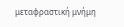μεταφραστική μνήμη